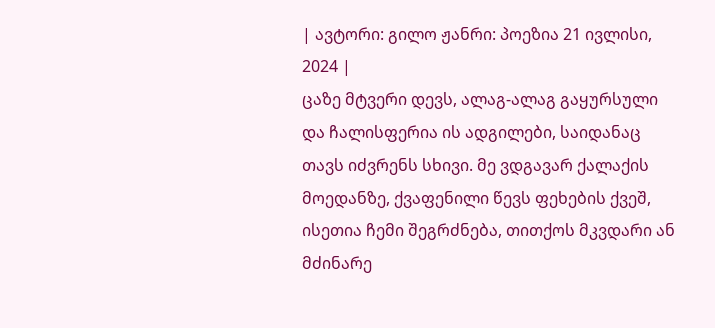| ავტორი: გილო ჟანრი: პოეზია 21 ივლისი, 2024 |
ცაზე მტვერი დევს, ალაგ-ალაგ გაყურსული და ჩალისფერია ის ადგილები, საიდანაც თავს იძვრენს სხივი. მე ვდგავარ ქალაქის მოედანზე, ქვაფენილი წევს ფეხების ქვეშ, ისეთია ჩემი შეგრძნება, თითქოს მკვდარი ან მძინარე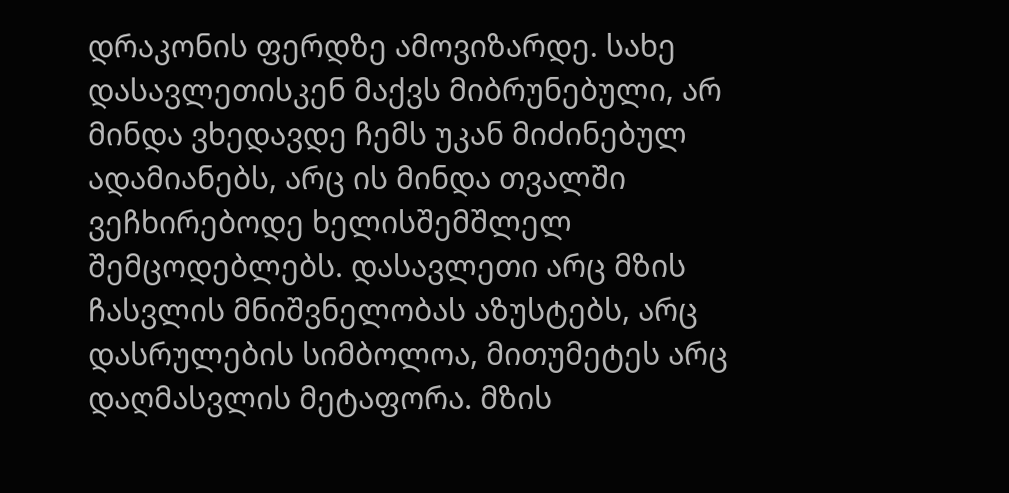დრაკონის ფერდზე ამოვიზარდე. სახე დასავლეთისკენ მაქვს მიბრუნებული, არ მინდა ვხედავდე ჩემს უკან მიძინებულ ადამიანებს, არც ის მინდა თვალში ვეჩხირებოდე ხელისშემშლელ შემცოდებლებს. დასავლეთი არც მზის ჩასვლის მნიშვნელობას აზუსტებს, არც დასრულების სიმბოლოა, მითუმეტეს არც დაღმასვლის მეტაფორა. მზის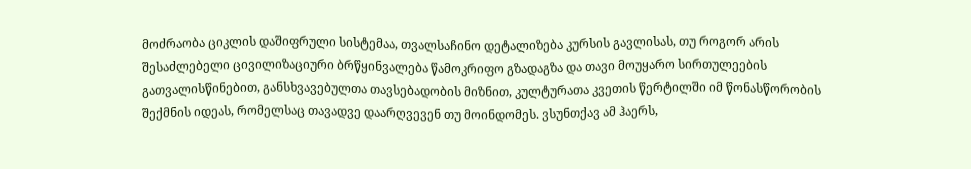მოძრაობა ციკლის დაშიფრული სისტემაა, თვალსაჩინო დეტალიზება კურსის გავლისას, თუ როგორ არის შესაძლებელი ცივილიზაციური ბრწყინვალება წამოკრიფო გზადაგზა და თავი მოუყარო სირთულეების გათვალისწინებით, განსხვავებულთა თავსებადობის მიზნით, კულტურათა კვეთის წერტილში იმ წონასწორობის შექმნის იდეას, რომელსაც თავადვე დაარღვევენ თუ მოინდომეს. ვსუნთქავ ამ ჰაერს,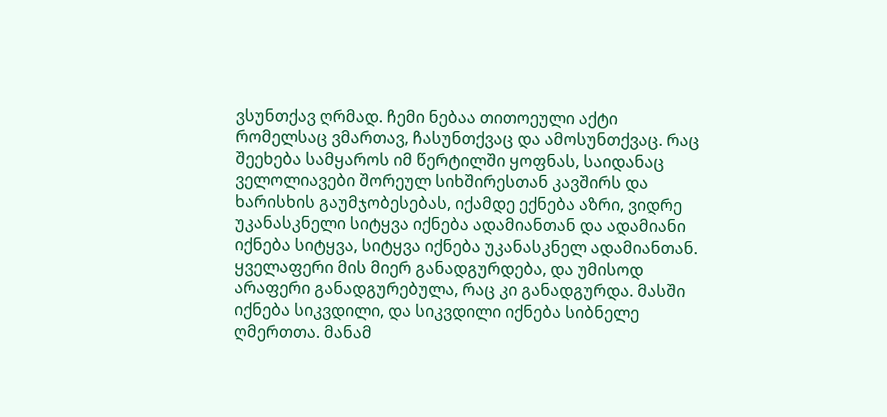ვსუნთქავ ღრმად. ჩემი ნებაა თითოეული აქტი რომელსაც ვმართავ, ჩასუნთქვაც და ამოსუნთქვაც. რაც შეეხება სამყაროს იმ წერტილში ყოფნას, საიდანაც ველოლიავები შორეულ სიხშირესთან კავშირს და ხარისხის გაუმჯობესებას, იქამდე ექნება აზრი, ვიდრე უკანასკნელი სიტყვა იქნება ადამიანთან და ადამიანი იქნება სიტყვა, სიტყვა იქნება უკანასკნელ ადამიანთან. ყველაფერი მის მიერ განადგურდება, და უმისოდ არაფერი განადგურებულა, რაც კი განადგურდა. მასში იქნება სიკვდილი, და სიკვდილი იქნება სიბნელე ღმერთთა. მანამ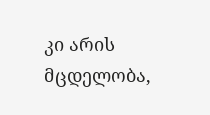კი არის მცდელობა,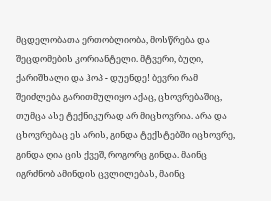მცდელობათა ერთობლიობა, მოსწრება და შეცდომების კორიანტელი. მტვერი, ბუღი, ქარიშხალი და ჰოპ - დუენდე! ბევრი რამ შეიძლება გარითმულიყო აქაც, ცხოვრებაშიც, თუმცა ასე ტექნიკურად არ მიცხოვრია. არა და ცხოვრებაც ეს არის, გინდა ტექსტებში იცხოვრე, გინდა ღია ცის ქვეშ, როგორც გინდა. მაინც იგრძნობ ამინდის ცვლილებას, მაინც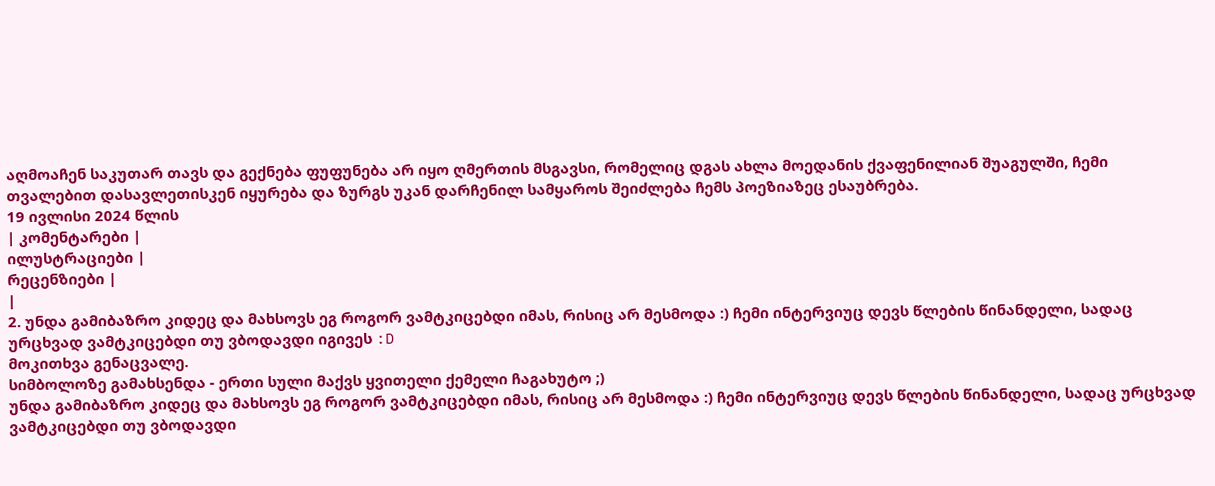აღმოაჩენ საკუთარ თავს და გექნება ფუფუნება არ იყო ღმერთის მსგავსი, რომელიც დგას ახლა მოედანის ქვაფენილიან შუაგულში, ჩემი თვალებით დასავლეთისკენ იყურება და ზურგს უკან დარჩენილ სამყაროს შეიძლება ჩემს პოეზიაზეც ესაუბრება.
19 ივლისი 2024 წლის
| კომენტარები |
ილუსტრაციები |
რეცენზიები |
|
2. უნდა გამიბაზრო კიდეც და მახსოვს ეგ როგორ ვამტკიცებდი იმას, რისიც არ მესმოდა :) ჩემი ინტერვიუც დევს წლების წინანდელი, სადაც ურცხვად ვამტკიცებდი თუ ვბოდავდი იგივეს :D
მოკითხვა გენაცვალე.
სიმბოლოზე გამახსენდა - ერთი სული მაქვს ყვითელი ქემელი ჩაგახუტო ;)
უნდა გამიბაზრო კიდეც და მახსოვს ეგ როგორ ვამტკიცებდი იმას, რისიც არ მესმოდა :) ჩემი ინტერვიუც დევს წლების წინანდელი, სადაც ურცხვად ვამტკიცებდი თუ ვბოდავდი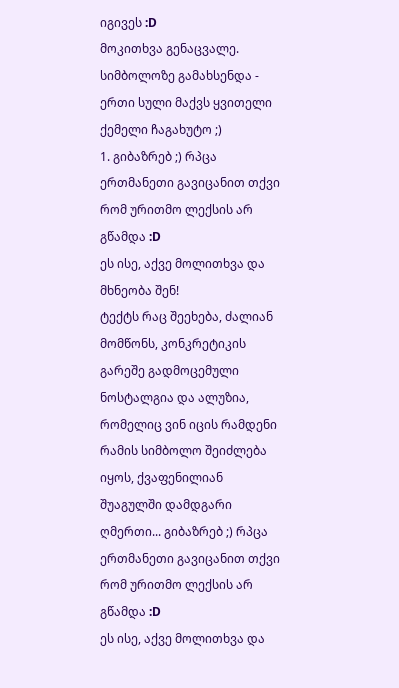იგივეს :D
მოკითხვა გენაცვალე.
სიმბოლოზე გამახსენდა - ერთი სული მაქვს ყვითელი ქემელი ჩაგახუტო ;)
1. გიბაზრებ ;) რპცა ერთმანეთი გავიცანით თქვი რომ ურითმო ლექსის არ გწამდა :D
ეს ისე, აქვე მოლითხვა და მხნეობა შენ!
ტექტს რაც შეეხება, ძალიან მომწონს, კონკრეტიკის გარეშე გადმოცემული ნოსტალგია და ალუზია, რომელიც ვინ იცის რამდენი რამის სიმბოლო შეიძლება იყოს, ქვაფენილიან შუაგულში დამდგარი ღმერთი... გიბაზრებ ;) რპცა ერთმანეთი გავიცანით თქვი რომ ურითმო ლექსის არ გწამდა :D
ეს ისე, აქვე მოლითხვა და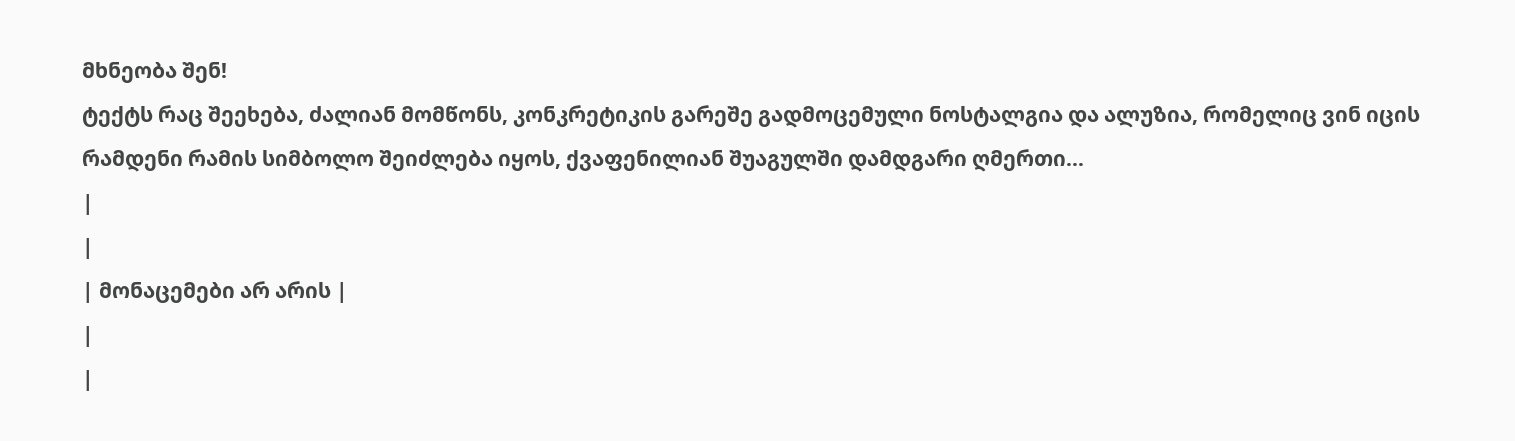მხნეობა შენ!
ტექტს რაც შეეხება, ძალიან მომწონს, კონკრეტიკის გარეშე გადმოცემული ნოსტალგია და ალუზია, რომელიც ვინ იცის რამდენი რამის სიმბოლო შეიძლება იყოს, ქვაფენილიან შუაგულში დამდგარი ღმერთი...
|
|
| მონაცემები არ არის |
|
|